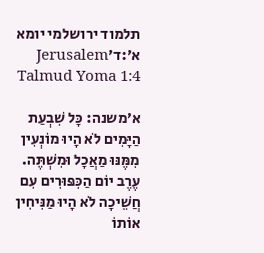תלמוד ירושלמי יומא א׳:ד׳Jerusalem Talmud Yoma 1:4

א׳משנה: כָּל שִׁבְעַת הַיָּמִים לֹא הָיוּ מוֹנְעִין מִמֶּנּוּ מַאֲכָל וּמִשְׁתֶּה. עֶרֶב יוֹם הַכִּפּוּרִים עִם חֲשֵׁיכָה לֹא הָיוּ מַנִּיחִין אוֹתוֹ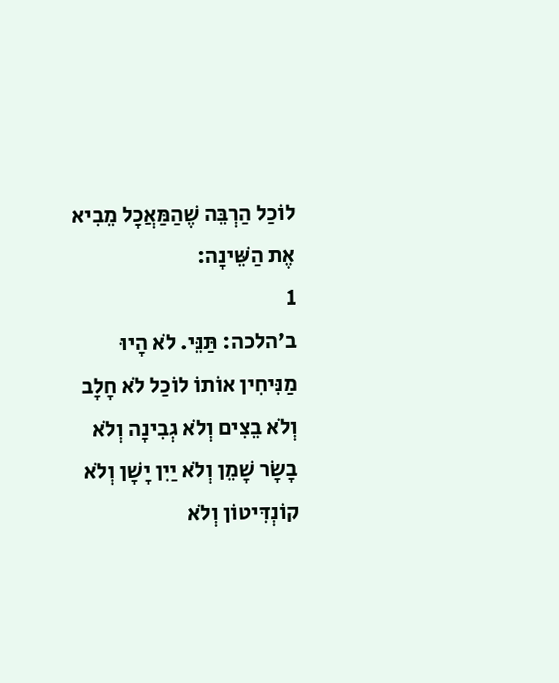לוֹכַל הַרְבֵּה שֶׁהַמַּאֲכָל מֵבִיא אֶת הַשֵּׁינָה:
1
ב׳הלכה: תַּנֵּי. לֹא הָיוּ מַנִּיחִין אוֹתוֹ לוֹכַל לֹא חָלָב וְלֹא בֵצִים וְלֹא גְבִינָה וְלֹא בָשָׂר שָׁמֵן וְלֹא יַיִן יָשָׁן וְלֹא קוֹנְדִּיטוֹן וְלֹא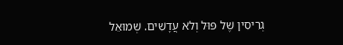גְרִיסִין שֶׁל פּוּל וְלֹא עֲדָשִׁים. שְׁמוּאֵל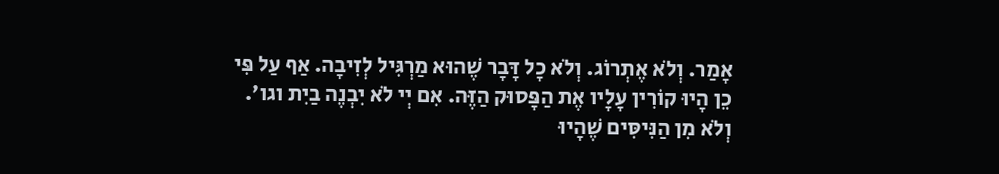אָמַר. וְלֹא אֶתְרוֹג. וְלֹא כָל דָּבָר שֶׁהוּא מַרְגִּיל לְזִיבָה. אַף עַל פִּי כֵן הָיוּ קוֹרִין עָלָיו אֶת הַפָּסוּק הַזֶּה. אִם יְי לֹא יִבְנֶה בַיִת וגו׳. וְלֹא מִן הַנִּיסִּים שֶׁהָיוּ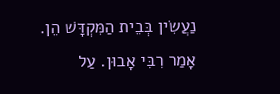נַעֲשִׂין בְּבֵית הַמִּקְדָּשׁ הֵן. אָמַר רִבִּי אָבוּן. עַל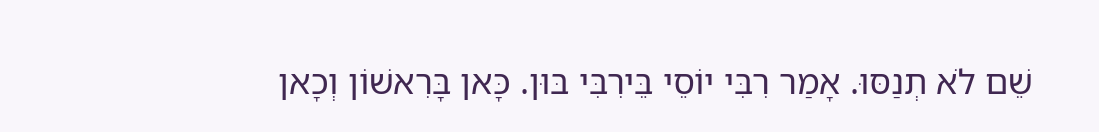שֵׁם לֹא תְנַסּוּ. אָמַר רִבִּי יוֹסֵי בֵּירִבִּי בּוּן. כָּאן בָּרִאשׁוֹן וְכָאן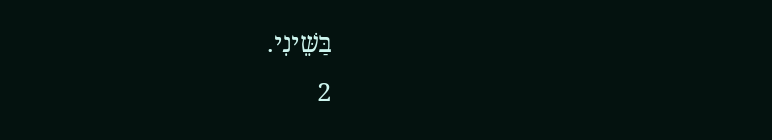בַּשֵּׁינִי.
2